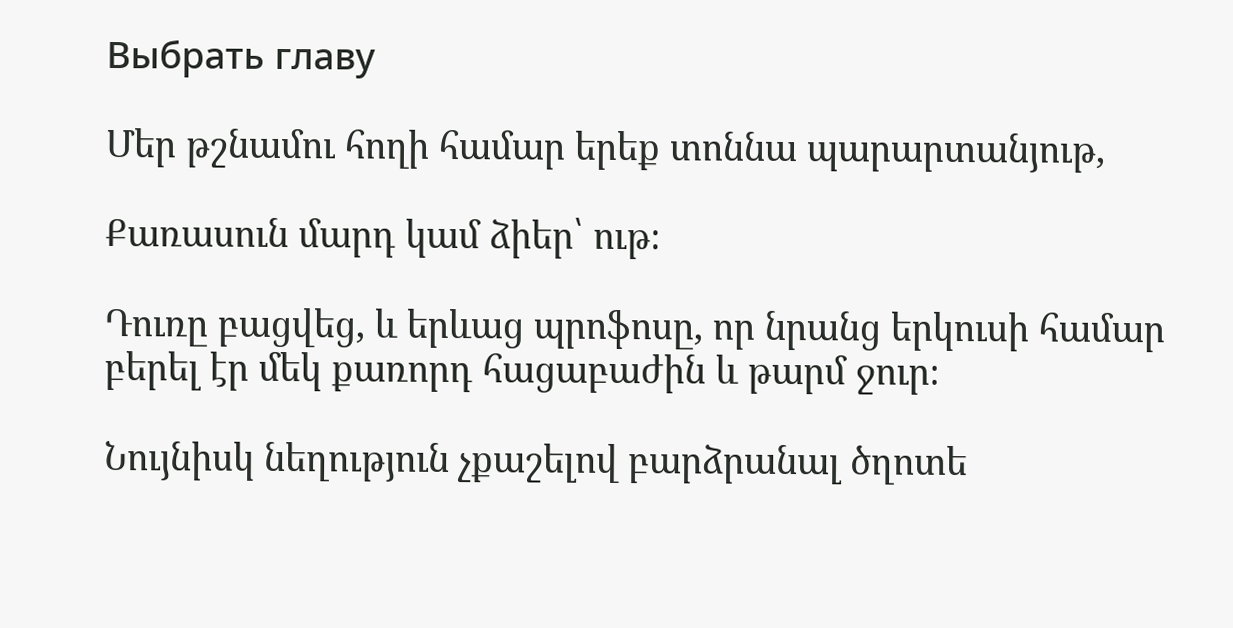Выбрать главу

Մեր թշնամու հողի համար երեք տոննա պարարտանյութ,

Քառասուն մարդ կամ ձիեր՝ ութ։

Դուռը բացվեց, և երևաց պրոֆոսը, որ նրանց երկուսի համար բերել էր մեկ քառորդ հացաբաժին և թարմ ջուր։

Նույնիսկ նեղություն չքաշելով բարձրանալ ծղոտե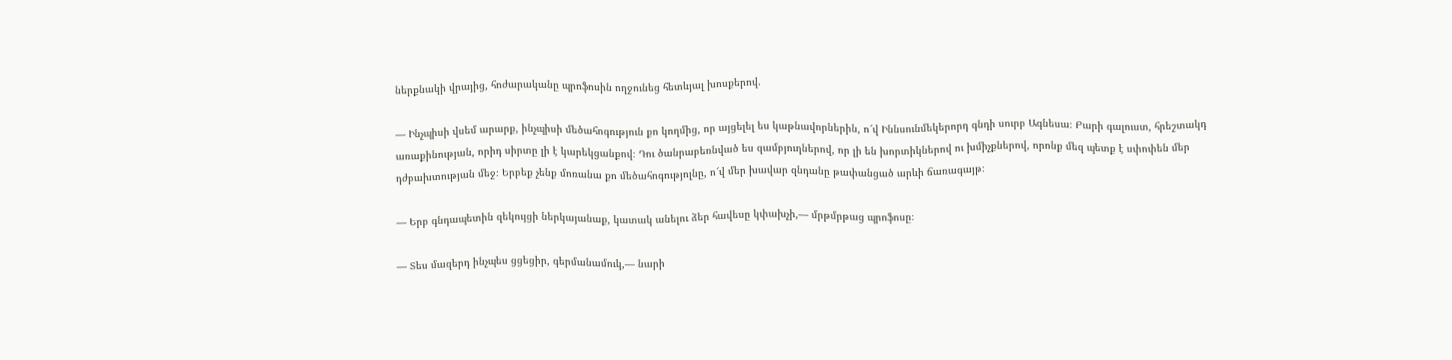ներքնակի վրայից, հոժարականը պրոֆոսին ողջունեց հետևյալ խոսքերով.

— Ինչպիսի վսեմ արարք, ինչպիսի մեծահոգություն քո կողմից, որ այցելել ես կաթնավորներին, ո՜վ Իննսունմեկերորդ գնդի սուրբ Ագնեսա։ Բարի գալուստ, հրեշտակդ առաքինության, որիդ սիրտը լի է կարեկցանքով։ Դու ծանրաբեռնված ես զամբյուղներով, որ լի են խորտիկներով ու խմիչքներով, որոնք մեզ պետք է սփոփեն մեր դժբախտության մեջ։ Երբեք չենք մոռանա քո մեծահոգությոլնը, ո՜վ մեր խավար զնդանը թափանցած արևի ճառագայթ։

— Երբ գնդապետին զեկույցի ներկայանաք, կատակ անելու ձեր հավեսը կփախչի,— մրթմրթաց պրոֆոսը։

— Տես մազերդ ինչպես ցցեցիր, գերմանամուկ,— նարի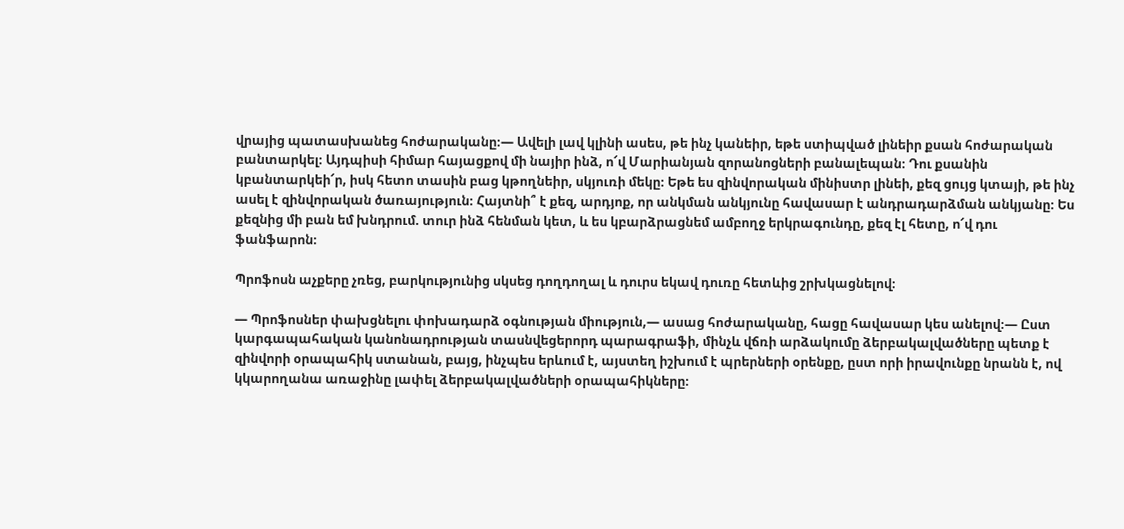վրայից պատասխանեց հոժարականը։— Ավելի լավ կլինի ասես, թե ինչ կանեիր, եթե ստիպված լինեիր քսան հոժարական բանտարկել։ Այդպիսի հիմար հայացքով մի նայիր ինձ, ո՜վ Մարիանյան զորանոցների բանալեպան։ Դու քսանին կբանտարկեի՜ր, իսկ հետո տասին բաց կթողնեիր, սկյուռի մեկը։ Եթե ես զինվորական մինիստր լինեի, քեզ ցույց կտայի, թե ինչ ասել է զինվորական ծառայություն։ Հայտնի՞ է քեզ, արդյոք, որ անկման անկյունը հավասար է անդրադարձման անկյանը։ Ես քեզնից մի բան եմ խնդրում. տուր ինձ հենման կետ, և ես կբարձրացնեմ ամբողջ երկրագունդը, քեզ էլ հետը, ո՜վ դու ֆանֆարոն։

Պրոֆոսն աչքերը չռեց, բարկությունից սկսեց դողդողալ և դուրս եկավ դուռը հետևից շրխկացնելով։

— Պրոֆոսներ փախցնելու փոխադարձ օգնության միություն,― ասաց հոժարականը, հացը հավասար կես անելով։— Ըստ կարգապահական կանոնադրության տասնվեցերորդ պարագրաֆի, մինչև վճռի արձակումը ձերբակալվածները պետք է զինվորի օրապահիկ ստանան, բայց, ինչպես երևում է, այստեղ իշխում է պրերների օրենքը, ըստ որի իրավունքը նրանն է, ով կկարողանա առաջինը լափել ձերբակալվածների օրապահիկները։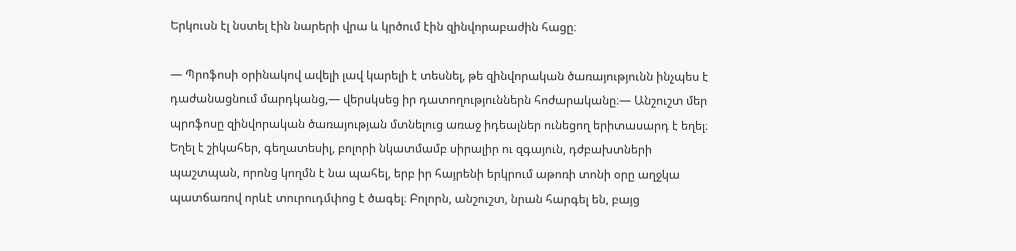Երկուսն էլ նստել էին նարերի վրա և կրծում էին զինվորաբաժին հացը։

— Պրոֆոսի օրինակով ավելի լավ կարելի է տեսնել, թե զինվորական ծառայությունն ինչպես է դաժանացնում մարդկանց,— վերսկսեց իր դատողություններն հոժարականը։— Անշուշտ մեր պրոֆոսը զինվորական ծառայության մտնելուց առաջ իդեալներ ունեցող երիտասարդ է եղել։ Եղել է շիկահեր, գեղատեսիլ, բոլորի նկատմամբ սիրալիր ու զգայուն, դժբախտների պաշտպան, որոնց կողմն է նա պահել, երբ իր հայրենի երկրում աթոռի տոնի օրը աղջկա պատճառով որևէ տուրուդմփոց է ծագել։ Բոլորն, անշուշտ, նրան հարգել են, բայց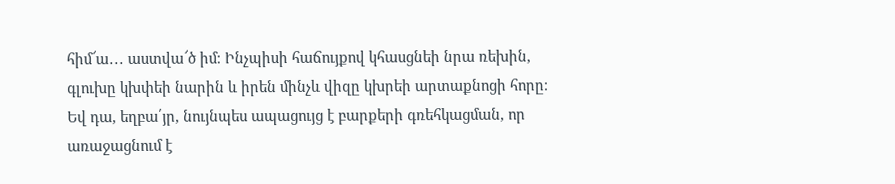հիմ՜ա․․․ աստվա՜ծ իմ։ Ինչպիսի հաճույքով կհասցնեի նրա ռեխին, գլուխը կխփեի նարին և իրեն մինչև վիզը կխրեի արտաքնոցի հորը։ Եվ դա, եղբա՛յր, նույնպես ապացույց է բարքերի գռեհկացման, որ առաջացնում է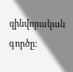զինվորական գործը։